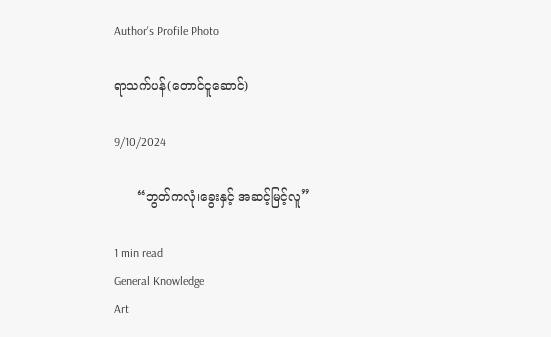Author's Profile Photo

ရာသက်ပန်(တောင်ငူဆောင်)

9/10/2024

      “ဘွတ်ကလုံ၊ခွေးနှင့် အဆင့်မြင့်လူ”

1 min read
General Knowledge
Art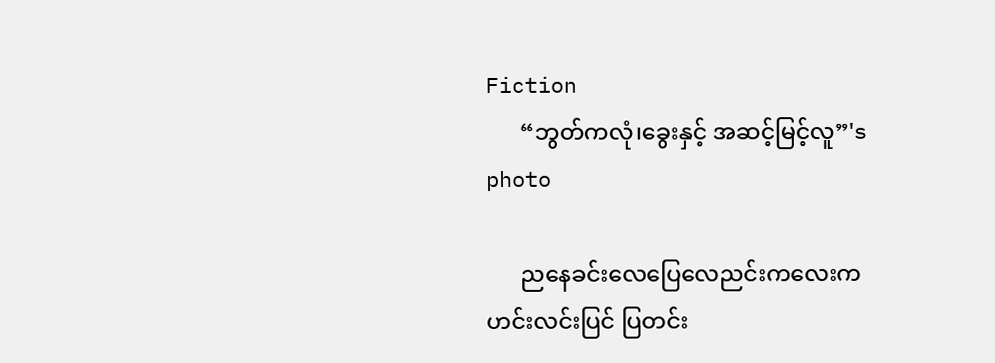Fiction
      “ဘွတ်ကလုံ၊ခွေးနှင့် အဆင့်မြင့်လူ”'s photo

      ညနေခင်းလေပြေလေညင်းကလေးက ဟင်းလင်းပြင် ပြတင်း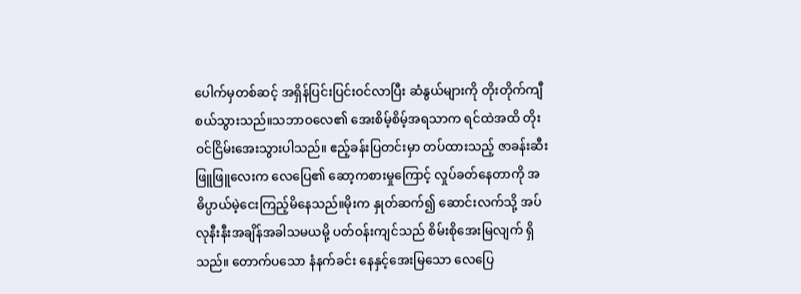ပေါက်မှတစ်ဆင့် အရှိန်ပြင်းပြင်းဝင်လာပြီး ဆံနွယ်များကို တိုးတိုက်ကျီစယ်သွားသည်။သဘာဝလေ၏ အေးစိမ့်စိမ့်အရသာက ရင်ထဲအထိ တိုးဝင်ငြိမ်းအေးသွားပါသည်။ ဧည့်ခန်းပြတင်းမှာ တပ်ထားသည့် ဇာခန်းဆီးဖြူဖြူလေးက လေပြေ၏ ဆော့ကစားမှုကြောင့် လှုပ်ခတ်နေတာကို အဓိပ္ပာယ်မဲ့ငေးကြည့်မိနေသည်။မိုးက နှုတ်ဆက်၍ ဆောင်းလက်သို့ အပ်လုနီးနီးအချိန်အခါသမယမို့ ပတ်ဝန်းကျင်သည် စိမ်းစိုအေးမြလျက် ရှိသည်။ တောက်ပသော နံနက်ခင်း နေနှင့်အေးမြသော လေပြေ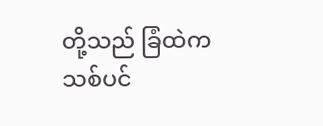တို့သည် ခြံထဲက သစ်ပင်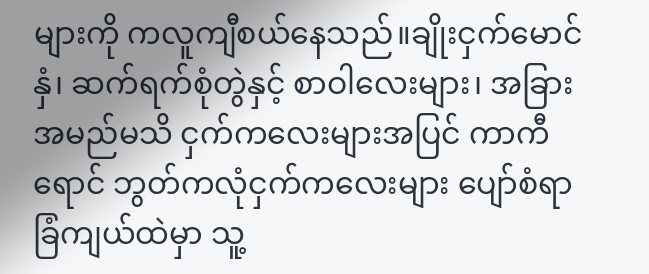များကို ကလူကျီစယ်နေသည်။ချိုးငှက်မောင်နှံ၊ ဆက်ရက်စုံတွဲနှင့် စာဝါလေးများ၊ အခြားအမည်မသိ ငှက်ကလေးများအပြင် ကာကီရောင် ဘွတ်ကလုံငှက်ကလေးများ ပျော်စံရာ ခြံကျယ်ထဲမှာ သူ့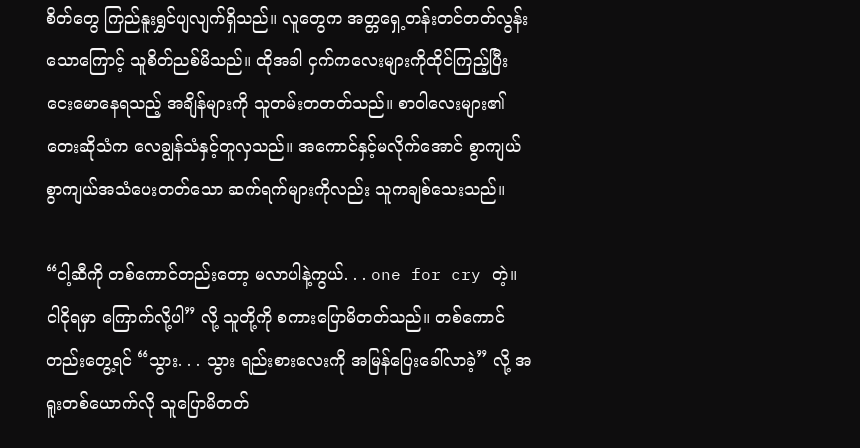စိတ်တွေ ကြည်နူးရွှင်ပျလျက်ရှိသည်။ လူတွေက အတ္တရှေ့တန်းတင်တတ်လွန်းသောကြောင့် သူစိတ်ညစ်မိသည်။ ထိုအခါ ငှက်ကလေးများကိုထိုင်ကြည့်ပြီး ငေးမောနေရသည့် အချိန်များကို သူတမ်းတတတ်သည်။ စာဝါလေးများ၏ တေးဆိုသံက လေချွန်သံနှင့်တူလှသည်။ အကောင်နှင့်မလိုက်အောင် စွာကျယ်စွာကျယ်အသံပေးတတ်သော ဆက်ရက်များကိုလည်း သူကချစ်သေးသည်။

“ငါ့ဆီကို တစ်ကောင်တည်းတော့ မလာပါနဲ့ကွယ်. . . one for cry တဲ့။ ငါငိုရမှာ ကြောက်လို့ပါ” လို့ သူတို့ကို စကားပြောမိတတ်သည်။ တစ်ကောင်တည်းတွေ့ရင် “သွား. . . သွား ရည်းစားလေးကို အမြန်ပြေးခေါ်လာခဲ့” လို့ အရူးတစ်ယောက်လို သူပြောမိတတ်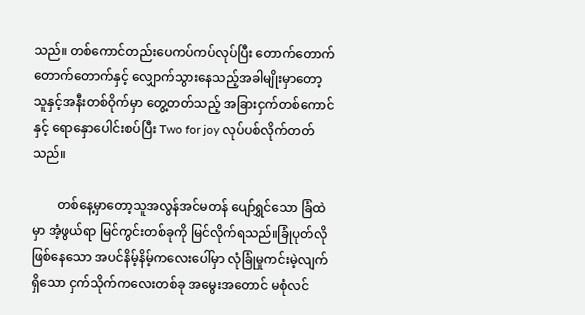သည်။ တစ်ကောင်တည်းပေကပ်ကပ်လုပ်ပြီး တောက်တောက်တောက်တောက်နှင့် လျှောက်သွားနေသည့်အခါမျိုးမှာတော့ သူနှင့်အနီးတစ်ဝိုက်မှာ တွေ့တတ်သည့် အခြားငှက်တစ်ကောင်နှင့် ရောနှောပေါင်းစပ်ပြီး Two for joy လုပ်ပစ်လိုက်တတ်သည်။

        တစ်နေ့မှာတော့သူအလွန်အင်မတန် ပျော်ရွှင်သော ခြံထဲမှာ အံ့ဖွယ်ရာ မြင်ကွင်းတစ်ခုကို မြင်လိုက်ရသည်။ခြုံပုတ်လိုဖြစ်နေသော အပင်နိမ့်နိမ့်ကလေးပေါ်မှာ လုံခြုံမှုကင်းမဲ့လျက် ရှိသော ငှက်သိုက်ကလေးတစ်ခု အမွေးအတောင် မစုံလင်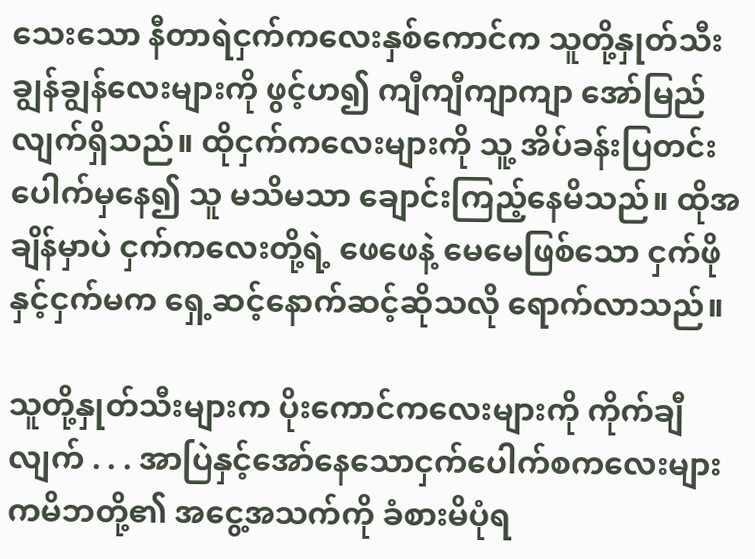သေးသော နီတာရဲငှက်ကလေးနှစ်ကောင်က သူတို့နှုတ်သီးချွန်ချွန်လေးများကို ဖွင့်ဟ၍ ကျီကျီကျာကျာ အော်မြည်လျက်ရှိသည်။ ထိုငှက်ကလေးများကို သူ့ အိပ်ခန်းပြတင်းပေါက်မှနေ၍ သူ မသိမသာ ချောင်းကြည့်နေမိသည်။ ထိုအချိန်မှာပဲ ငှက်ကလေးတို့ရဲ့ ဖေဖေနဲ့ မေမေဖြစ်သော ငှက်ဖို နှင့်ငှက်မက ရှေ့ဆင့်နောက်ဆင့်ဆိုသလို ရောက်လာသည်။

သူတို့နှုတ်သီးများက ပိုးကောင်ကလေးများကို ကိုက်ချီလျက် . . . အာပြဲနှင့်အော်နေသောငှက်ပေါက်စကလေးများကမိဘတို့၏ အငွေ့အသက်ကို ခံစားမိပုံရ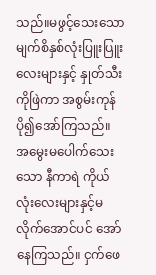သည်။မဖွင့်သေးသော မျက်စိနှစ်လုံးပြူးပြူးလေးများနှင့် နှုတ်သီးကိုဖြဲကာ အစွမ်းကုန်ပို၍အော်ကြသည်။ အမွေးမပေါက်သေးသော နီကာရဲ ကိုယ်လုံးလေးများနှင့်မလိုက်အောင်ပင် အော်နေကြသည်။ ငှက်ဖေ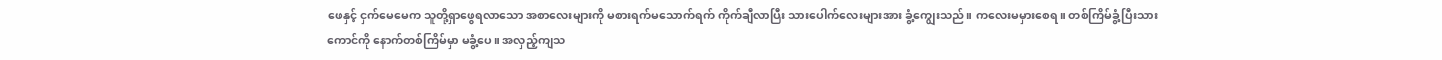ဖေနှင့် ငှက်မေမေက သူတို့ရှာဖွေရလာသော အစာလေးများကို မစားရက်မသောက်ရက် ကိုက်ချီလာပြီး သားပေါက်လေးများအား ခွံ့ကျွေးသည်။ ကလေးမမှားစေရ။ တစ်ကြိမ်ခွံ့ပြီးသားကောင်ကို နောက်တစ်ကြိမ်မှာ မခွံ့ပေ။ အလှည့်ကျသ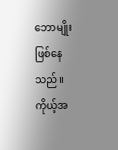ဘောမျိုးဖြစ်နေသည်။
ကိုယ့်အ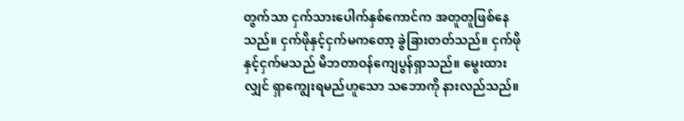တွက်သာ ငှက်သားပေါက်နှစ်ကောင်က အတူတူဖြစ်နေသည်။ ငှက်ဖိုနှင့်ငှက်မကတော့ ခွဲခြားတတ်သည်။ ငှက်ဖိုနှင့်ငှက်မသည် မိဘတာဝန်ကျေပွန်ရှာသည်။ မွေးထားလျှင် ရှာကျွေးရမည်ဟူသော သဘောကို နားလည်သည်။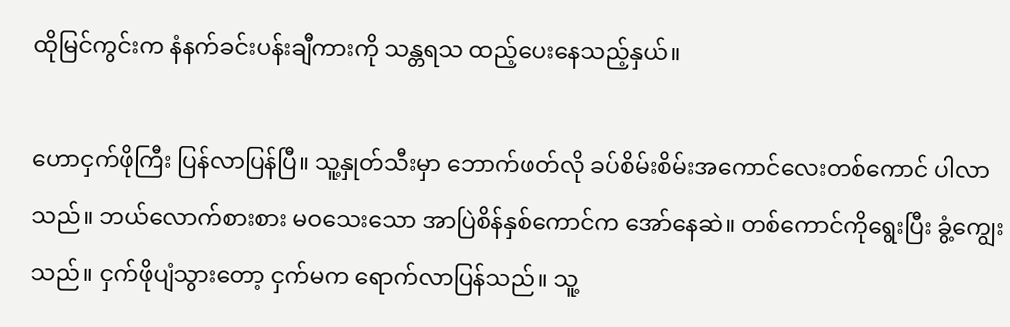ထိုမြင်ကွင်းက နံနက်ခင်းပန်းချီကားကို သန္တရသ ထည့်ပေးနေသည့်နှယ်။

ဟောငှက်ဖိုကြီး ပြန်လာပြန်ပြီ။ သူ့နှုတ်သီးမှာ ဘောက်ဖတ်လို ခပ်စိမ်းစိမ်းအကောင်လေးတစ်ကောင် ပါလာသည်။ ဘယ်လောက်စားစား မဝသေးသော အာပြဲစိန်နှစ်ကောင်က အော်နေဆဲ။ တစ်ကောင်ကိုရွေးပြီး ခွံ့ကျွေးသည်။ ငှက်ဖိုပျံသွားတော့ ငှက်မက ရောက်လာပြန်သည်။ သူ့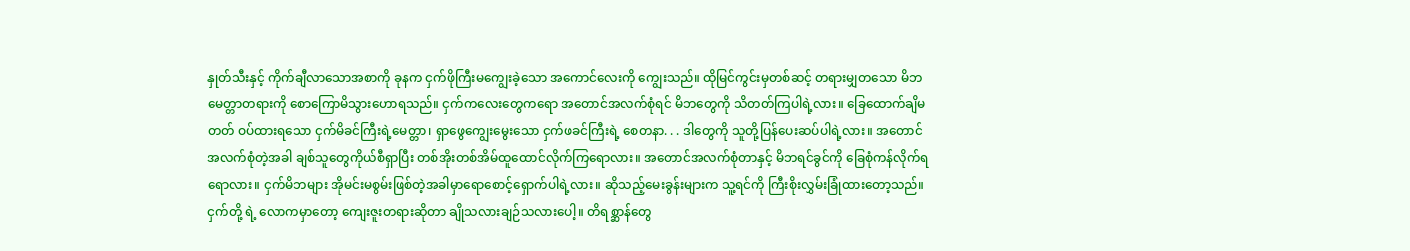နှုတ်သီးနှင့် ကိုက်ချီလာသောအစာကို ခုနက ငှက်ဖိုကြီးမကျွေးခဲ့သော အကောင်လေးကို ကျွေးသည်။ ထိုမြင်ကွင်းမှတစ်ဆင့် တရားမျှတသော မိဘမေတ္တာတရားကို စောကြောမိသွားဟောရသည်။ ငှက်ကလေးတွေကရော အတောင်အလက်စုံရင် မိဘတွေကို သိတတ်ကြပါရဲ့လား။ ခြေထောက်ချိမတတ် ဝပ်ထားရသော ငှက်မိခင်ကြီးရဲ့မေတ္တာ၊ ရှာဖွေကျွေးမွေးသော ငှက်ဖခင်ကြီးရဲ့ စေတနာ. . . ဒါတွေကို သူတို့ပြန်ပေးဆပ်ပါရဲ့လား။ အတောင်အလက်စုံတဲ့အခါ ချစ်သူတွေကိုယ်စီရှာပြီး တစ်အိုးတစ်အိမ်ထူထောင်လိုက်ကြရောလား။ အတောင်အလက်စုံတာနှင့် မိဘရင်ခွင်ကို ခြေစုံကန်လိုက်ရရောလား။ ငှက်မိဘများ အိုမင်းမစွမ်းဖြစ်တဲ့အခါမှာရောစောင့်ရှောက်ပါရဲ့လား။ ဆိုသည့်မေးခွန်းများက သူ့ရင်ကို ကြီးစိုးလွှမ်းခြုံထားတော့သည်။ ငှက်တို့ ရဲ့ လောကမှာတော့ ကျေးဇူးတရားဆိုတာ ချိုသလားချဉ်သလားပေါ့။ တိရစ္ဆာန်တွေ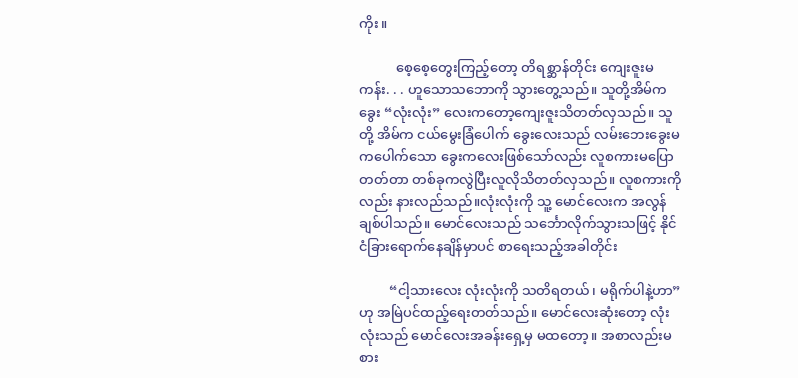ကိုး။

           စေ့စေ့တွေးကြည့်တော့ တိရစ္ဆာန်တိုင်း ကျေးဇူးမကန်း. . . ဟူသောသဘောကို သွားတွေ့သည်။ သူတို့အိမ်က ခွေး “လုံးလုံး” လေးကတော့ကျေးဇူးသိတတ်လှသည်။ သူတို့ အိမ်က ငယ်မွေးခြံပေါက် ခွေးလေးသည် လမ်းဘေးခွေးမကပေါက်သော ခွေးကလေးဖြစ်သော်လည်း လူစကားမပြောတတ်တာ တစ်ခုကလွဲပြီးလူလိုသိတတ်လှသည်။ လူစကားကိုလည်း နားလည်သည်။လုံးလုံးကို သူ့ မောင်လေးက အလွန်ချစ်ပါသည်။ မောင်လေးသည် သင်္ဘောလိုက်သွားသဖြင့် နိုင်ငံခြားရောက်နေချိန်မှာပင် စာရေးသည့်အခါတိုင်း

         “ငါ့သားလေး လုံးလုံးကို သတိရတယ်၊ မရိုက်ပါနဲ့ဟာ”ဟု အမြဲပင်ထည့်ရေးတတ်သည်။ မောင်လေးဆုံးတော့ လုံးလုံးသည် မောင်လေးအခန်းရှေ့မှ မထတော့။ အစာလည်းမစား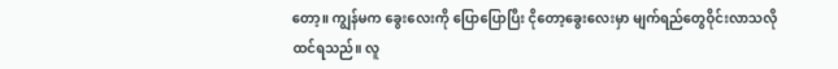တော့။ ကျွန်မက ခွေးလေးကို ပြောပြောပြီး ငိုတော့ခွေးလေးမှာ မျက်ရည်တွေဝိုင်းလာသလို ထင်ရသည်။ လူ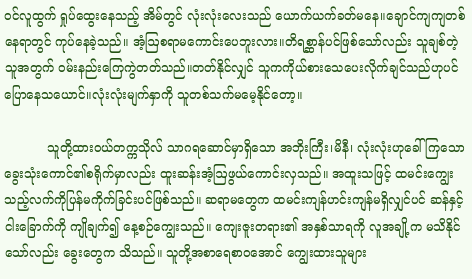ဝင်လူထွက် ရှုပ်ထွေးနေသည့် အိမ်တွင် လုံးလုံးလေးသည် ယောက်ယက်ခတ်မနေ။ချောင်ကျကျတစ်နေရာတွင် ကုပ်နေခဲ့သည်။ အံ့ဩစရာမကောင်းပေဘူးလား။တိရစ္ဆာန်ပင်ဖြစ်သော်လည်း သူချစ်တဲ့သူအတွက် ဝမ်းနည်းကြေကွဲတတ်သည်။တတ်နိုင်လျှင် သူကကိုယ်စားသေပေးလိုက်ချင်သည်ဟုပင် ပြောနေသယောင်။လုံးလုံးမျက်နှာကို သူတစ်သက်မမေ့နိုင်တော့။

           သူတို့ထားဝယ်တက္ကသိုလ် သာဂရဆောင်မှာရှိသော အဘိုးကြီး၊မိနီ၊ လုံးလုံးဟုခေါ်ကြသော ခွေးသုံးကောင်၏စရိုက်မှာလည်း ထူးဆန်းအံ့ဩဖွယ်ကောင်းလှသည်။ အထူးသဖြင့် ထမင်းကျွေးသည့်လက်ကိုပြန်မကိုက်ခြင်းပင်ဖြစ်သည်။ ဆရာမတွေက ထမင်းကျန်ဟင်းကျန်မရှိလျှင်ပင် ဆန်နှင့်ငါးခြောက်ကို ကျိုချက်၍ နေ့စဉ်ကျွေးသည်။ ကျေးဇူးတရား၏ အနှစ်သာရကို လူအချို့က မသိနိုင်သော်လည်း ခွေးတွေက သိသည်။ သူတို့အစာရေစာဝအောင် ကျွေးထားသူများ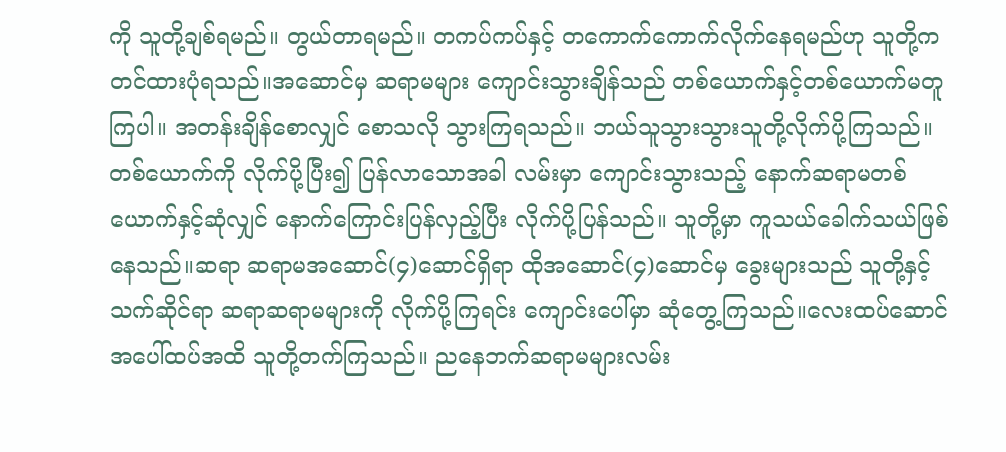ကို သူတို့ချစ်ရမည်။ တွယ်တာရမည်။ တကပ်ကပ်နှင့် တကောက်ကောက်လိုက်နေရမည်ဟု သူတို့ကတင်ထားပုံရသည်။အဆောင်မှ ဆရာမများ ကျောင်းသွားချိန်သည် တစ်ယောက်နှင့်တစ်ယောက်မတူကြပါ။ အတန်းချိန်စောလျှင် စောသလို သွားကြရသည်။ ဘယ်သူသွားသွားသူတို့လိုက်ပို့ကြသည်။ တစ်ယောက်ကို လိုက်ပို့ပြီး၍ ပြန်လာသောအခါ လမ်းမှာ ကျောင်းသွားသည့် နောက်ဆရာမတစ်ယောက်နှင့်ဆုံလျှင် နောက်ကြောင်းပြန်လှည့်ပြီး လိုက်ပို့ပြန်သည်။ သူတို့မှာ ကူသယ်ခေါက်သယ်ဖြစ်နေသည်။ဆရာ ဆရာမအဆောင်(၄)ဆောင်ရှိရာ ထိုအဆောင်(၄)ဆောင်မှ ခွေးများသည် သူတို့နှင့် သက်ဆိုင်ရာ ဆရာဆရာမများကို လိုက်ပို့ကြရင်း ကျောင်းပေါ်မှာ ဆုံတွေ့ကြသည်။လေးထပ်ဆောင်အပေါ်ထပ်အထိ သူတို့တက်ကြသည်။ ညနေဘက်ဆရာမများလမ်း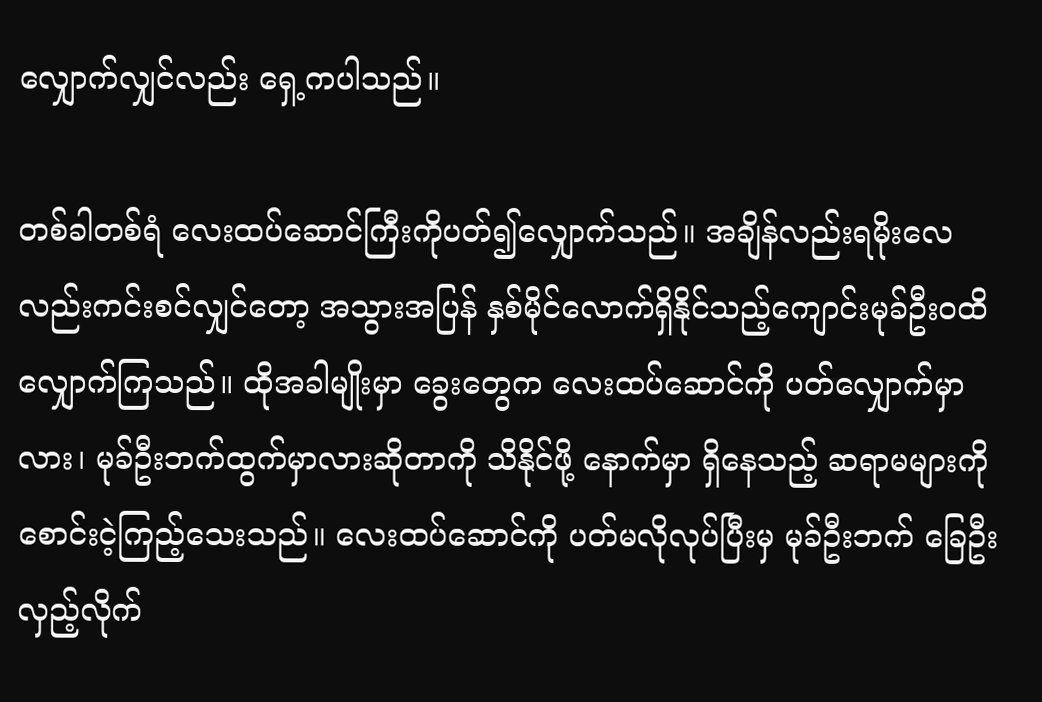လျှောက်လျှင်လည်း ရှေ့ကပါသည်။

တစ်ခါတစ်ရံ လေးထပ်ဆောင်ကြီးကိုပတ်၍လျှောက်သည်။ အချိန်လည်းရမိုးလေလည်းကင်းစင်လျှင်တော့ အသွားအပြန် နှစ်မိုင်လောက်ရှိနိုင်သည့်ကျောင်းမုခ်ဦး၀ထိ လျှောက်ကြသည်။ ထိုအခါမျိုးမှာ ခွေးတွေက လေးထပ်ဆောင်ကို ပတ်လျှောက်မှာလား၊ မုခ်ဦးဘက်ထွက်မှာလားဆိုတာကို သိနိုင်ဖို့ နောက်မှာ ရှိနေသည့် ဆရာမများကို စောင်းငဲ့ကြည့်သေးသည်။ လေးထပ်ဆောင်ကို ပတ်မလိုလုပ်ပြီးမှ မုခ်ဦးဘက် ခြေဦးလှည့်လိုက်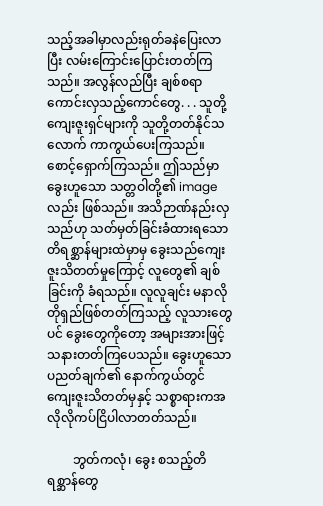သည့်အခါမှာလည်းရုတ်ခနဲပြေးလာပြီး လမ်းကြောင်းပြောင်းတတ်ကြသည်။ အလွန်လည်ပြီး ချစ်စရာကောင်းလှသည့်ကောင်တွေ. . . သူတို့ ကျေးဇူးရှင်များကို သူတို့တတ်နိုင်သလောက် ကာကွယ်ပေးကြသည်။ စောင့်ရှောက်ကြသည်။ ဤသည်မှာ ခွေးဟူသော သတ္တဝါတို့၏ image လည်း ဖြစ်သည်။ အသိဉာဏ်နည်းလှသည်ဟု သတ်မှတ်ခြင်းခံထားရသော တိရစ္ဆာန်များထဲမှာမှ ခွေးသည်ကျေးဇူးသိတတ်မှုကြောင့် လူတွေ၏ ချစ်ခြင်းကို ခံရသည်။ လူလူချင်း မနာလိုတိုရှည်ဖြစ်တတ်ကြသည့် လူသားတွေပင် ခွေးတွေကိုတော့ အများအားဖြင့် သနားတတ်ကြပေသည်။ ခွေးဟူသော ပညတ်ချက်၏ နောက်ကွယ်တွင် ကျေးဇူးသိတတ်မှနှင့် သစ္စာရားကအလိုလိုကပ်ငြိပါလာတတ်သည်။

        ဘွတ်ကလုံ၊ ခွေး စသည့်တိရစ္ဆာန်တွေ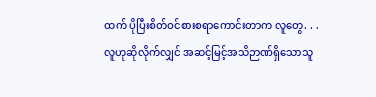ထက် ပိုပြီးစိတ်ဝင်စားစရာကောင်းတာက လူတွေ. . .လူဟုဆိုလိုက်လျှင် အဆင့်မြင့်အသိဉာဏ်ရှိသောသူ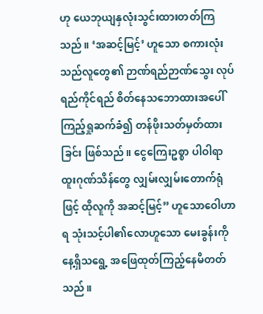ဟု ယေဘုယျနှလုံးသွင်းထားတတ်ကြသည်။ ‘အဆင့်မြင့်’ ဟူသော စကားလုံးသည်လူတွေ၏ ဉာဏ်ရည်ဉာဏ်သွေး လုပ်ရည်ကိုင်ရည် စိတ်နေသဘောထားအပေါ်ကြည့်ရှုဆက်ခံ၍ တန်ဖိုးသတ်မှတ်ထားခြင်း ဖြစ်သည်။ ငွေကြေးဥစ္စာ ပါဝါရာထူးဂုဏ်သိန်တွေ လျှမ်းလျှမ်းတောက်ရုံဖြင့် ထိုလူကို အဆင့်မြင့်” ဟူသောဝေါဟာရ သုံးသင့်ပါ၏လောဟူသော မေးခွန်းကို နေ့ရှိသရွေ့ အဖြေထုတ်ကြည့်နေမိတတ်သည်။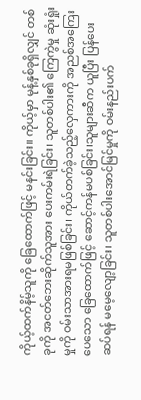ကိုယ့်ထက်နိမ့်သူကို ခြေထောက်ဖြင့် မနင်းခြင်း။ ကိုယ့်မှာ မုန့်နှစ်ခုရှိလျှင် တစ်ခုကို အငတ်ဘေးဆိုက်သူအား ပေးကမ်းရဲခြင်း၊ သူတစ်ပါး၏ ကြေကွဲမှု ဆုံးရှုံးမှုကို ဝမ်းသာအားရမဖြစ်ခြင်း၊ ကိုယ်တက်ခဲ့သည့်လှေကားကို အညစ်အကြေးပေသော ခြေထောက်ဖြင့် ဆောင့်ကန်မပစ်ခြင်း၊သူများဆီက ယူပြီး ပြန်ပေးဆပ်ရန် မမေ့လျော့ခြင်း၊ သူတစ်ပါးအောင်မြင်မှုကို ဝမ်းနည်းပက်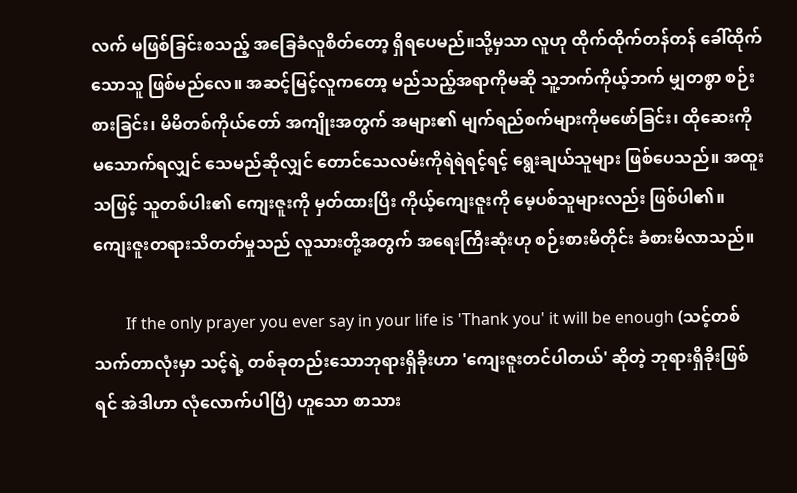လက် မဖြစ်ခြင်းစသည့် အခြေခံလူစိတ်တော့ ရှိရပေမည်။သို့မှသာ လူဟု ထိုက်ထိုက်တန်တန် ခေါ်ထိုက်သောသူ ဖြစ်မည်လေ။ အဆင့်မြင့်လူကတော့ မည်သည့်အရာကိုမဆို သူ့ဘက်ကိုယ့်ဘက် မျှတစွာ စဉ်းစားခြင်း၊ မိမိတစ်ကိုယ်တော် အကျိုးအတွက် အများ၏ မျက်ရည်စက်များကိုမဖော်ခြင်း၊ ထိုဆေးကို မသောက်ရလျှင် သေမည်ဆိုလျှင် တောင်သေလမ်းကိုရဲရဲရင့်ရင့် ရွေးချယ်သူများ ဖြစ်ပေသည်။ အထူးသဖြင့် သူတစ်ပါး၏ ကျေးဇူးကို မှတ်ထားပြီး ကိုယ့်ကျေးဇူးကို မေ့ပစ်သူများလည်း ဖြစ်ပါ၏။ ကျေးဇူးတရားသိတတ်မှုသည် လူသားတို့အတွက် အရေးကြီးဆုံးဟု စဉ်းစားမိတိုင်း ခံစားမိလာသည်။

        If the only prayer you ever say in your life is 'Thank you' it will be enough (သင့်တစ်သက်တာလုံးမှာ သင့်ရဲ့ တစ်ခုတည်းသောဘုရားရှိခိုးဟာ 'ကျေးဇူးတင်ပါတယ်' ဆိုတဲ့ ဘုရားရှိခိုးဖြစ်ရင် အဲဒါဟာ လုံလောက်ပါပြီ) ဟူသော စာသား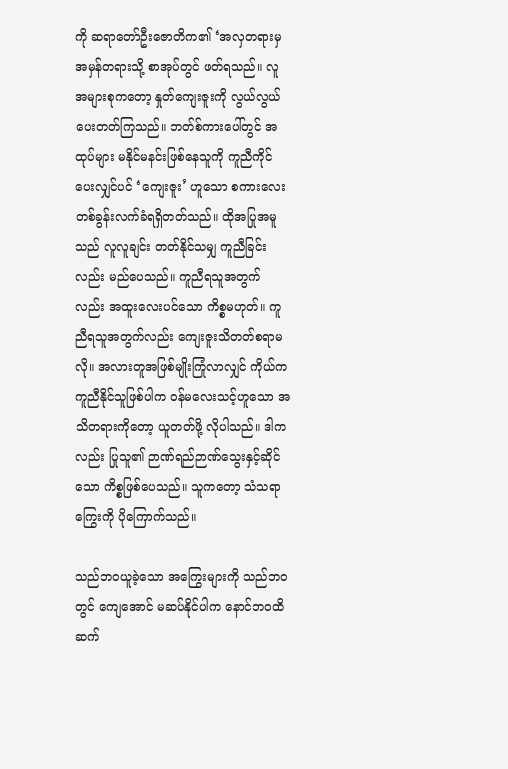ကို ဆရာတော်ဦးဇောတိက၏ ‘အလှတရားမှအမှန်တရားသို့ စာအုပ်တွင် ဖတ်ရသည်။ လူအများစုကတော့ နှုတ်ကျေးဇူးကို လွယ်လွယ်ပေးတတ်ကြသည်။ ဘတ်စ်ကားပေါ်တွင် အထုပ်များ မနိုင်မနင်းဖြစ်နေသူကို ကူညီကိုင်ပေးလျှင်ပင် ‘ကျေးဇူး’ ဟူသော စကားလေးတစ်ခွန်းလက်ခံရရှိတတ်သည်။ ထိုအပြုအမူသည် လူလူချင်း တတ်နိုင်သမျှ ကူညီခြင်းလည်း မည်ပေသည်။ ကူညီရသူအတွက်လည်း အထူးလေးပင်သော ကိစ္စမဟုတ်။ ကူညီရသူအတွက်လည်း ကျေးဇူးသိတတ်စရာမလို။ အလားတူအဖြစ်မျိုးကြုံလာလျှင် ကိုယ်က ကူညီနိုင်သူဖြစ်ပါက ဝန်မလေးသင့်ဟူသော အသိတရားကိုတော့ ယူတတ်ဖို့ လိုပါသည်။ ဒါကလည်း ပြုသူ၏ ဉာဏ်ရည်ဉာဏ်သွေးနှင့်ဆိုင်သော ကိစ္စဖြစ်ပေသည်။ သူကတော့ သံသရာကြွေးကို ပိုကြောက်သည်။

သည်ဘဝယူခဲ့သော အကြွေးများကို သည်ဘဝတွင် ကျေအောင် မဆပ်နိုင်ပါက နောင်ဘဝထိ ဆက်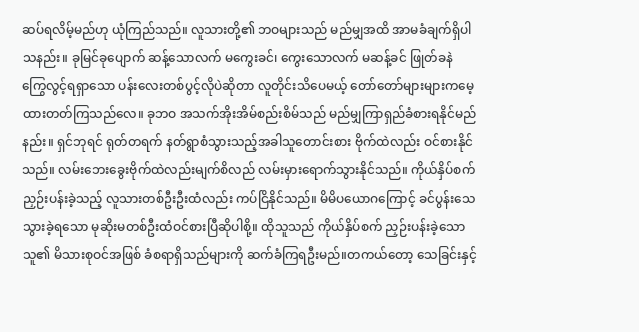ဆပ်ရလိမ့်မည်ဟု ယုံကြည်သည်။ လူသားတို့၏ ဘဝများသည် မည်မျှအထိ အာမခံချက်ရှိပါသနည်း။ ခုမြင်ခုပျောက် ဆန့်သောလက် မကွေးခင်၊ ကွေးသောလက် မဆန့်ခင် ဖြုတ်ခနဲ ကြွေလွင့်ရရှာသော ပန်းလေးတစ်ပွင့်လိုပဲဆိုတာ လူတိုင်းသိပေမယ့် တော်တော်များများကမေ့ထားတတ်ကြသည်လေ။ ခုဘဝ အသက်အိုးအိမ်စည်းစိမ်သည် မည်မျှကြာရှည်ခံစားရနိုင်မည်နည်း။ ရှင်ဘုရင် ရုတ်တရက် နတ်ရွာစံသွားသည့်အခါသူတောင်းစား ဗိုက်ထဲလည်း ဝင်စားနိုင်သည်။ လမ်းဘေးခွေးဗိုက်ထဲလည်းမျက်စိလည် လမ်းမှားရောက်သွားနိုင်သည်။ ကိုယ်နှိပ်စက်ညှဉ်းပန်းခဲ့သည့် လူသားတစ်ဦးဦးထံလည်း ကပ်ငြိနိုင်သည်။ မိမိပယောဂကြောင့် ခင်ပွန်းသေသွားခဲ့ရသော မုဆိုးမတစ်ဦးထံဝင်စားပြီဆိုပါစို့။ ထိုသူသည် ကိုယ်နှိပ်စက် ညှဉ်းပန်းခဲ့သောသူ၏ မိသားစုဝင်အဖြစ် ခံစရာရှိသည်များကို ဆက်ခံကြရဦးမည်။တကယ်တော့ သေခြင်းနှင့်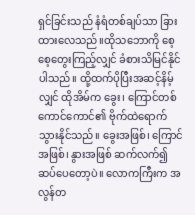ရှင်ခြင်းသည် နံရံတစ်ချပ်သာ ခြားထားလေသည်။ထိုသဘောကို စေ့စေ့တွေးကြည့်လျှင် ခံစားသိမြင်နိုင်ပါသည်။ ထို့ထက်ပိုပြီးအဆင့်နိမ့်လျှင် ထိုအိမ်က ခွေး၊ ကြောင်တစ်ကောင်ကောင်၏ ဗိုက်ထဲရောက်သွားနိုင်သည်။ ခွေးအဖြစ်၊ ကြောင်အဖြစ်၊ နွားအဖြစ် ဆက်လက်၍ ဆပ်ပေတော့ပဲ။ လောကကြီးက အလွန်တ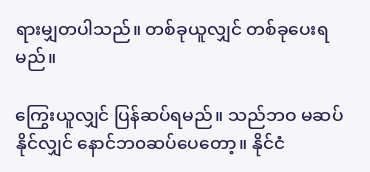ရားမျှတပါသည်။ တစ်ခုယူလျှင် တစ်ခုပေးရမည်။

ကြွေးယူလျှင် ပြန်ဆပ်ရမည်။ သည်ဘဝ မဆပ်နိုင်လျှင် နောင်ဘ၀ဆပ်ပေတော့။ နိုင်ငံ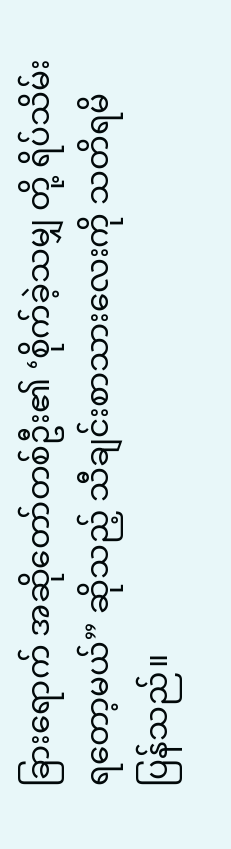ခြားရောက် အဆိုတော်တစ်ဦး၏ ‘စိုက်ခဲ့သမျှ တို့ ရိပ်သိမ်းရတော့မယ်” ဆိုသည့် သီချင်းစာသားလေးကို သတိရမိပြန်သည်။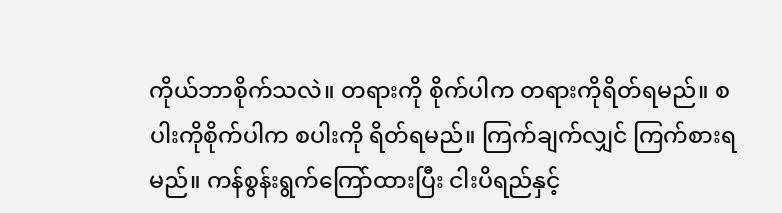ကိုယ်ဘာစိုက်သလဲ။ တရားကို စိုက်ပါက တရားကိုရိတ်ရမည်။ စပါးကိုစိုက်ပါက စပါးကို ရိတ်ရမည်။ ကြက်ချက်လျှင် ကြက်စားရမည်။ ကန်စွန်းရွက်ကြော်ထားပြီး ငါးပိရည်နှင့်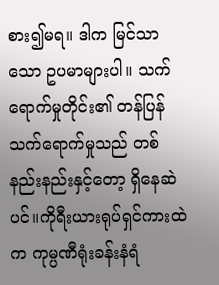စား၍မရ။ ဒါက မြင်သာသော ဥပမာများပါ။ သက်ရောက်မှုတိုင်း၏ တန်ပြန်သက်ရောက်မှုသည် တစ်နည်းနည်းနှင့်တော့ ရှိနေဆဲပင်။ကိုရီးယားရုပ်ရှင်ကားထဲက ကုမ္ပဏီရုံးခန်းနံရံ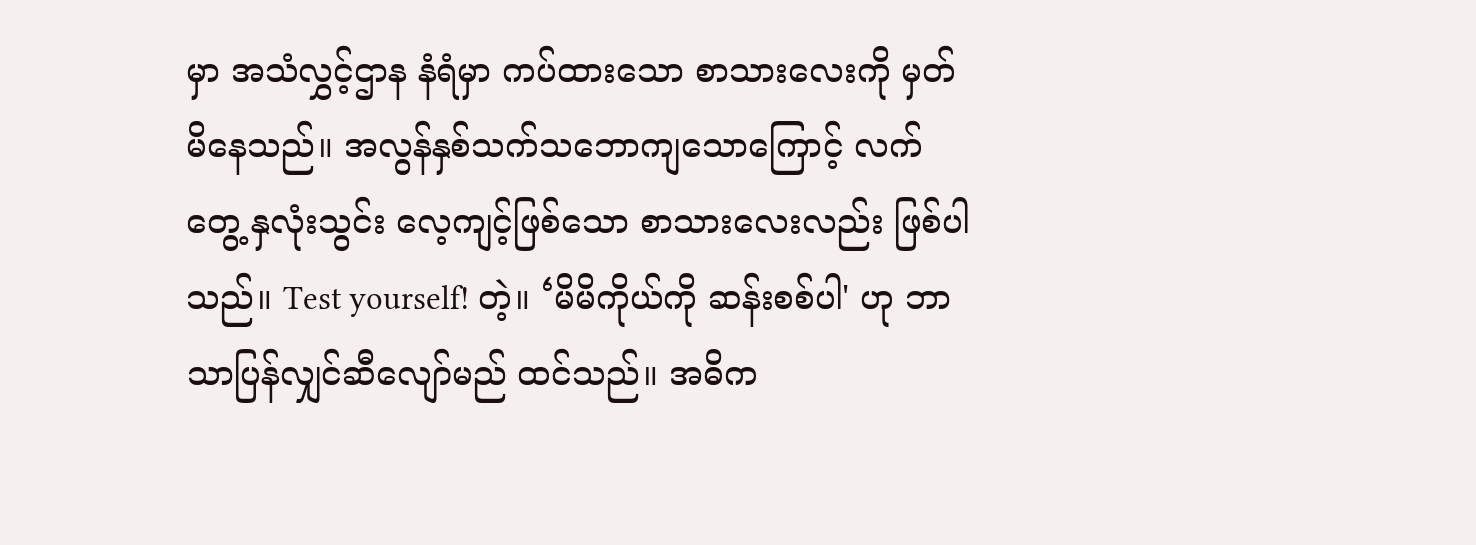မှာ အသံလွှင့်ဌာန နံရံမှာ ကပ်ထားသော စာသားလေးကို မှတ်မိနေသည်။ အလွန်နှစ်သက်သဘောကျသောကြောင့် လက်တွေ့ နှလုံးသွင်း လေ့ကျင့်ဖြစ်သော စာသားလေးလည်း ဖြစ်ပါသည်။ Test yourself! တဲ့။ ‘မိမိကိုယ်ကို ဆန်းစစ်ပါ' ဟု ဘာသာပြန်လျှင်ဆီလျော်မည် ထင်သည်။ အဓိက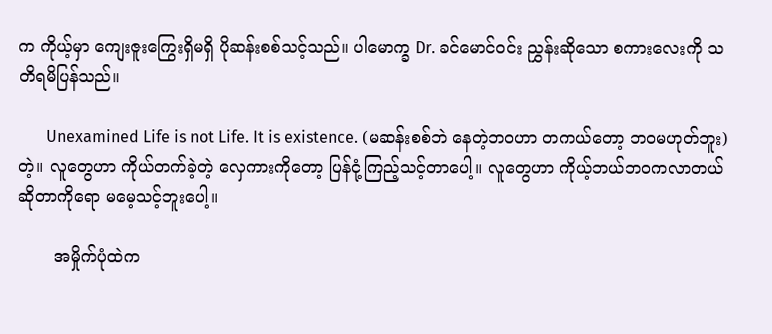က ကိုယ့်မှာ ကျေးဇူးကြွေးရှိမရှိ ပိုဆန်းစစ်သင့်သည်။ ပါမောက္ခ Dr. ခင်မောင်ဝင်း ညွှန်းဆိုသော စကားလေးကို သတိရမိပြန်သည်။

       Unexamined Life is not Life. It is existence. (မဆန်းစစ်ဘဲ နေတဲ့ဘဝဟာ တကယ်တော့ ဘဝမဟုတ်ဘူး) တဲ့။ လူတွေဟာ ကိုယ်တက်ခဲ့တဲ့ လှေကားကိုတော့ ပြန်ငုံ့ကြည့်သင့်တာပေါ့။ လူတွေဟာ ကိုယ့်ဘယ်ဘဝကလာတယ်ဆိုတာကိုရော မမေ့သင့်ဘူးပေါ့။

       အမှိုက်ပုံထဲက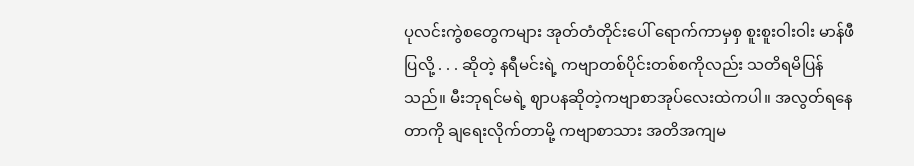ပုလင်းကွဲစတွေကများ အုတ်တံတိုင်းပေါ် ရောက်ကာမှစှ စူးစူးဝါးဝါး မာန်ဖီပြလို့ . . . ဆိုတဲ့ နရီမင်းရဲ့ ကဗျာတစ်ပိုင်းတစ်စကိုလည်း သတိရမိပြန်သည်။ မီးဘုရင်မရဲ့ ဈာပနဆိုတဲ့ကဗျာစာအုပ်လေးထဲကပါ။ အလွတ်ရနေတာကို ချရေးလိုက်တာမို့ ကဗျာစာသား အတိအကျမ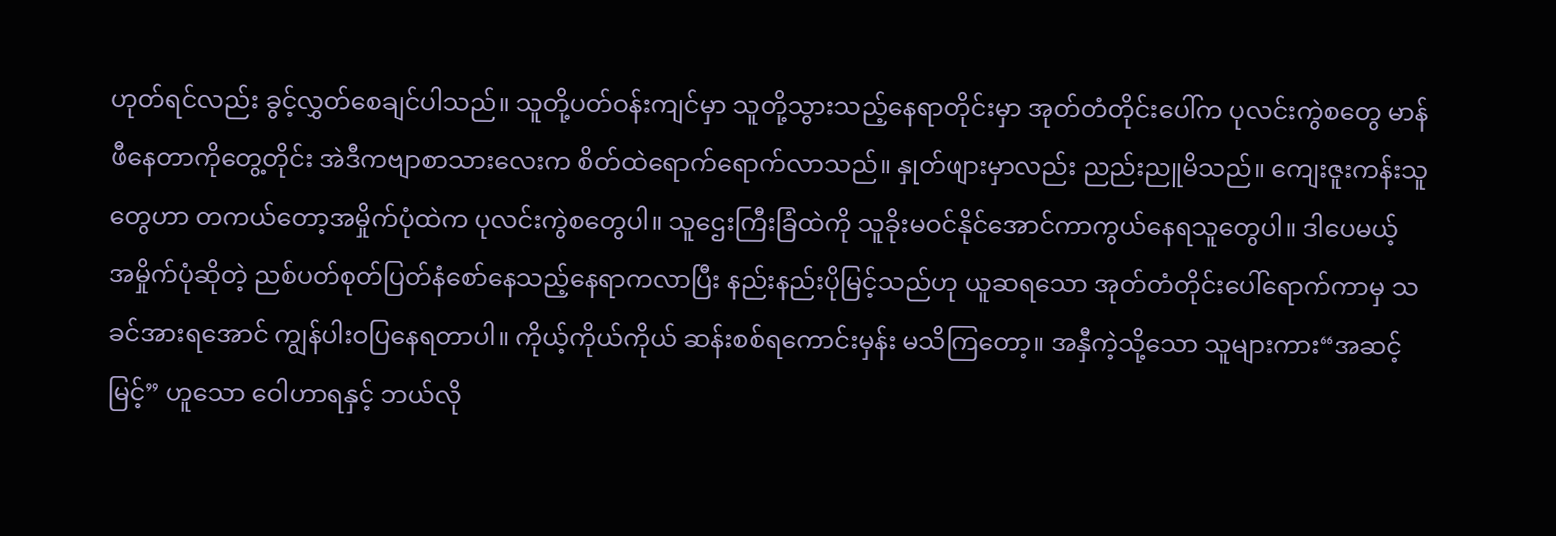ဟုတ်ရင်လည်း ခွင့်လွှတ်စေချင်ပါသည်။ သူတို့ပတ်ဝန်းကျင်မှာ သူတို့သွားသည့်နေရာတိုင်းမှာ အုတ်တံတိုင်းပေါ်က ပုလင်းကွဲစတွေ မာန်ဖီနေတာကိုတွေ့တိုင်း အဲဒီကဗျာစာသားလေးက စိတ်ထဲရောက်ရောက်လာသည်။ နှုတ်ဖျားမှာလည်း ညည်းညူမိသည်။ ကျေးဇူးကန်းသူတွေဟာ တကယ်တော့အမှိုက်ပုံထဲက ပုလင်းကွဲစတွေပါ။ သူဌေးကြီးခြံထဲကို သူခိုးမဝင်နိုင်အောင်ကာကွယ်နေရသူတွေပါ။ ဒါပေမယ့် အမှိုက်ပုံဆိုတဲ့ ညစ်ပတ်စုတ်ပြတ်နံစော်နေသည့်နေရာကလာပြီး နည်းနည်းပိုမြင့်သည်ဟု ယူဆရသော အုတ်တံတိုင်းပေါ်ရောက်ကာမှ သခင်အားရအောင် ကျွန်ပါးဝပြနေရတာပါ။ ကိုယ့်ကိုယ်ကိုယ် ဆန်းစစ်ရကောင်းမှန်း မသိကြတော့။ အနှီကဲ့သို့သော သူများကား“အဆင့်မြင့်” ဟူသော ဝေါဟာရနှင့် ဘယ်လို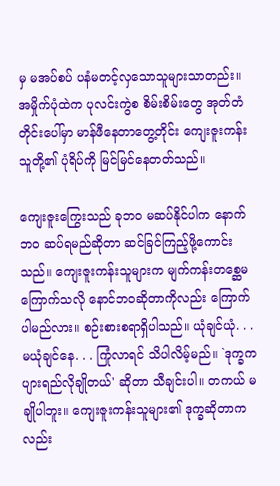မှ မအပ်စပ် ပနံမတင့်လှသောသူများသာတည်း။ အမှိုက်ပုံထဲက ပုလင်းကွဲစ စိမ်းစိမ်းတွေ အုတ်တံတိုင်းပေါ်မှာ မာန်ဖီနေတာတွေ့တိုင်း ကျေးဇူးကန်းသူတို့၏ ပုံရိပ်ကို မြင်မြင်နေတတ်သည်။

ကျေးဇူးကြွေးသည် ခုဘဝ မဆပ်နိုင်ပါက နောက်ဘဝ ဆပ်ရမည်ဆိုတာ ဆင်ခြင်ကြည့်ဖို့ကောင်းသည်။ ကျေးဇူးကန်းသူများက မျက်ကန်းတစ္ဆေမကြောက်သလို နောင်ဘဝဆိုတာကိုလည်း ကြောက်ပါမည်လား။ စဉ်းစားစရာရှိပါသည်။ ယုံချင်ယုံ. . . မယုံချင်နေ. . . ကြုံလာရင် သိပါလိမ့်မည်။ `ဒုက္ခကပျားရည်လိုချိုတယ်' ဆိုတာ သီချင်းပါ။ တကယ် မချိုပါဘူး။ ကျေးဇူးကန်းသူများ၏ ဒုက္ခဆိုတာကလည်း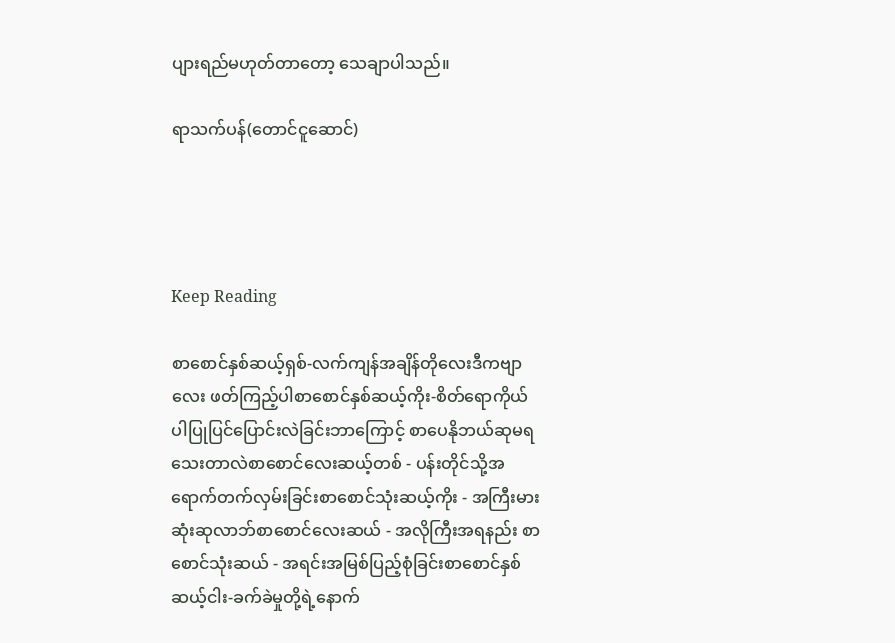ပျားရည်မဟုတ်တာတော့ သေချာပါသည်။

ရာသက်ပန်(တောင်ငူဆောင်)




Keep Reading

စာစောင်နှစ်ဆယ့်ရှစ်-လက်ကျန်အချိန်တိုလေးဒီကဗျာလေး ဖတ်ကြည့်ပါစာစောင်နှစ်ဆယ့်ကိုး-စိတ်ရောကိုယ်ပါပြုပြင်ပြောင်းလဲခြင်းဘာကြောင့် စာပေနိုဘယ်ဆုမရသေးတာလဲစာစောင်လေးဆယ့်တစ် - ပန်းတိုင်သို့အရောက်တက်လှမ်းခြင်းစာစောင်သုံးဆယ့်ကိုး - အကြီးမားဆုံးဆုလာဘ်စာစောင်လေးဆယ် - အလိုကြီးအရနည်း စာစောင်သုံးဆယ် - အရင်းအမြစ်ပြည့်စုံခြင်းစာစောင်နှစ်ဆယ့်ငါး-ခက်ခဲမှုတို့ရဲ့နောက်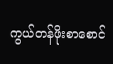ကွယ်တန်ဖိုးစာစောင်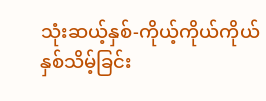သုံးဆယ့်နှစ်-ကိုယ့်ကိုယ်ကိုယ်နှစ်သိမ့်ခြင်း